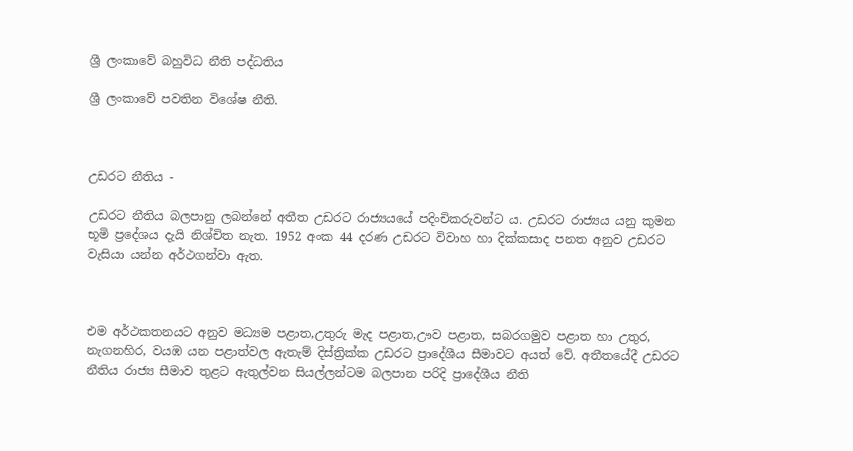ශ්‍රී ලංකාවේ බහුවිධ නීති පද්ධතිය

ශ්‍රී ලංකාවේ පවතින විශේෂ නීති.



උඩරට නීතිය -

උඩරට නීතිය බලපානු ලබන්නේ අතීත උඩරට රාජ්‍යයයේ පදිංචිකරුවන්ට ය. උඩරට රාජ්‍යය යනු කුමන භූමි ප්‍රදේශය දැයි නිශ්චිත නැත. 1952 අංක 44 දරණ උඩරට විවාහ හා දික්කසාද පනත අනුව උඩරට වැසියා යන්න අර්ථගන්වා ඇත.



එම අර්ථකතනයට අනුව මධ්‍යම පළාත,උතුරු මැද පළාත,ඌව පළාත, සබරගමුව පළාත හා උතුර, නැගනහිර, වයඹ යන පළාත්වල ඇතැම් දිස්ත්‍රික්ක උඩරට ප්‍රාදේශීය සීමාවට අයත් වේ. අතීතයේදී උඩරට නීතිය රාජ්‍ය සීමාව තුළට ඇතුල්වන සියල්ලන්ටම බලපාන පරිදි ප්‍රාදේශීය නීති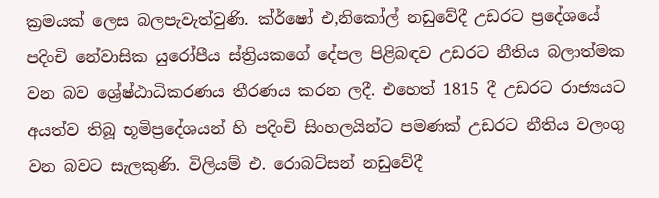ක්‍රමයක් ලෙස බලපැවැත්වුණි. ක්ර්ෂෝ එ,නිකෝල් නඩුවේදී උඩරට ප්‍රදේශයේ පදිංචි නේවාසික යුරෝපීය ස්ත්‍රියකගේ දේපල පිළිබඳව උඩරට නීතිය බලාත්මක වන බව ශ්‍රේෂ්ඨාධිකරණය තීරණය කරන ලදී. එහෙත් 1815 දී උඩරට රාජ්‍යයට අයත්ව තිබූ භූමිප්‍රදේශයන් හි පදිංචි සිංහලයින්ට පමණක් උඩරට නීතිය වලංගු වන බවට සැලකුණි. විලියම් එ. රොබට්සන් නඩුවේදී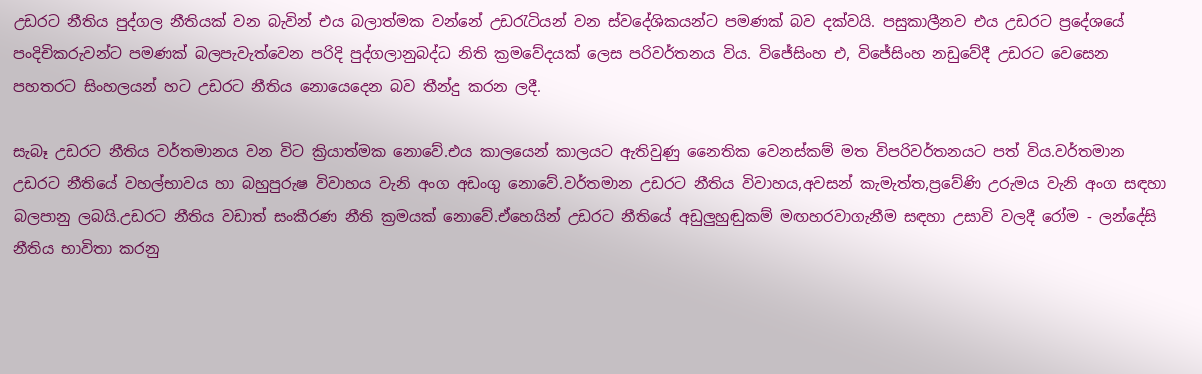උඩරට නීතිය පුද්ගල නීතියක් වන බැවින් එය බලාත්මක වන්නේ උඩරැටියන් වන ස්වදේශිකයන්ට පමණක් බව දක්වයි. පසුකාලීනව එය උඩරට ප්‍රදේශයේ පංදිචිකරුවන්ට පමණක් බලපැවැත්වෙන පරිදි පුද්ගලානුබද්ධ නිති ක්‍රමවේදයක් ලෙස පරිවර්තනය විය. විජේසිංහ එ, විජේසිංහ නඩුවේදී උඩරට වෙසෙන පහතරට සිංහලයන් හට උඩරට නීතිය නොයෙදෙන බව තීන්දු කරන ලදී.

සැබෑ උඩරට නීතිය වර්තමානය වන විට ක්‍රියාත්මක නොවේ.එය කාලයෙන් කාලයට ඇතිවුණු නෛතික වෙනස්කම් මත විපරිවර්තනයට පත් විය.වර්තමාන උඩරට නීතියේ වහල්භාවය හා බහුපුරුෂ විවාහය වැනි අංග අඩංගු නොවේ.වර්තමාන උඩරට නීතිය විවාහය,අවසන් කැමැත්ත,ප්‍රවේණි උරුමය වැනි අංග සඳහා බලපානු ලබයි.උඩරට නීතිය වඩාත් සංකීරණ නීති ක්‍රමයක් නොවේ.ඒහෙයින් උඩරට නීතියේ අඩුලුහුඬුකම් මඟහරවාගැනීම සඳහා උසාවි වලදී රෝම - ලන්දේසි නීතිය භාවිතා කරනු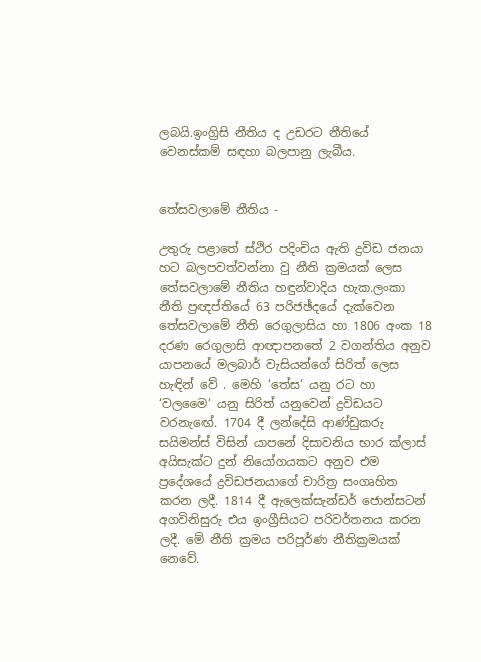ලබයි.ඉංග්‍රිසි නීතිය ද උඩරට නීතියේ වෙනස්කම් සඳහා බලපානු ලැබීය.


තේසවලාමේ නීතිය -

උතුරු පළාතේ ස්ථිර පදිංචිය ඇති ද්‍රවිඩ ජනයා හට බලපවත්වන්නා වු නීති ක්‍රමයක් ලෙස තේසවලාමේ නීතිය හඳුන්වාදිය හැක.ලංකා නීති ප්‍රඥප්තියේ 63 පරිජඡ්දයේ දැක්වෙන තේසවලාමේ නීති රෙගුලාසිය හා 1806 අංක 18 දරණ රෙගුලාසි ආඥාපනතේ 2 වගන්තිය අනුව යාපනයේ මලබාර් වැසියන්ගේ සිරිත් ලෙස හැඳින් වේ . මෙහි ‘තේස‘ යනු රට හා ‘වලමෛ‘ යනු සිරිත් යනුවෙන් ද්‍රවිඩයට වරනැඟේ. 1704 දී ලන්දේසි ආණ්ඩුකරු සයිමන්ස් විසින් යාපනේ දිසාවනිය භාර ක්ලාස් අයිසැක්ට දුන් නියෝගයකට අනුව එම ප්‍රදේශයේ ද්‍රවිඩජනයාගේ චාරිත්‍ර සංගෘහිත කරන ලදී. 1814 දී ඇලෙක්සැන්ඩර් ජොන්සටන් අගවිනිසුරු එය ඉංග්‍රීසියට පරිවර්තනය කරන ලදී. මේ නීති ක්‍රමය පරිපූර්ණ නීතික්‍රමයක් නෙවේ.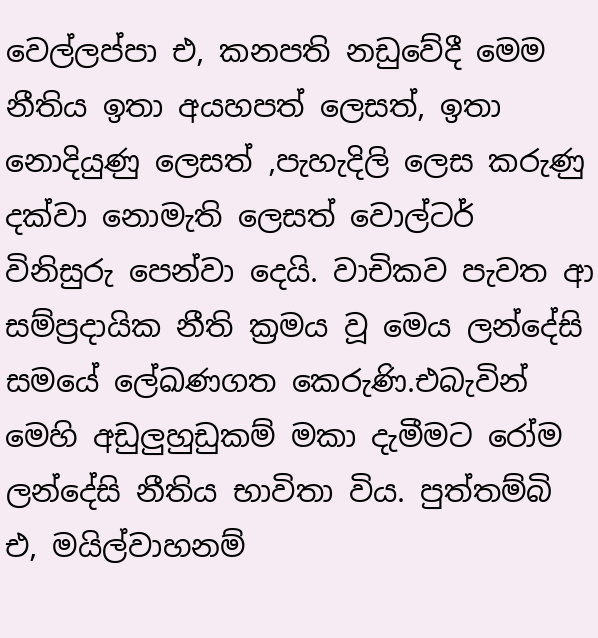වෙල්ලප්පා එ, කනපති නඩුවේදී මෙම නීතිය ඉතා අයහපත් ලෙසත්, ඉතා නොදියුණු ලෙසත් ,පැහැදිලි ලෙස කරුණු දක්වා නොමැති ලෙසත් වොල්ටර් විනිසුරු පෙන්වා දෙයි. වාචිකව පැවත ආ සම්ප්‍රදායික නීති ක්‍රමය වූ මෙය ලන්දේසි සමයේ ලේඛණගත කෙරුණි.එබැවින් මෙහි අඩුලුහුඩුකම් මකා දැමීමට රෝම ලන්දේසි නීතිය භාවිතා විය. පුත්තම්බි එ, මයිල්වාහනම්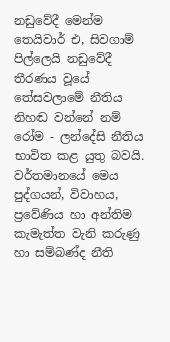නඩුවේදී මෙන්ම තෙයිවාර් එ, සිවගාම් පිල්ලෙයි නඩුවේදී තීරණය වූයේ තේසවලාමේ නීතිය නිහඬ වන්නේ නම් රෝම - ලන්දේසි නීතිය භාවිත කළ යුතු බවයි. වර්තමානයේ මෙය පුද්ගයන්, විවාහය, ප්‍රවේණිය හා අන්තිම කැමැත්ත වැනි කරුණු හා සම්බණ්ද නීති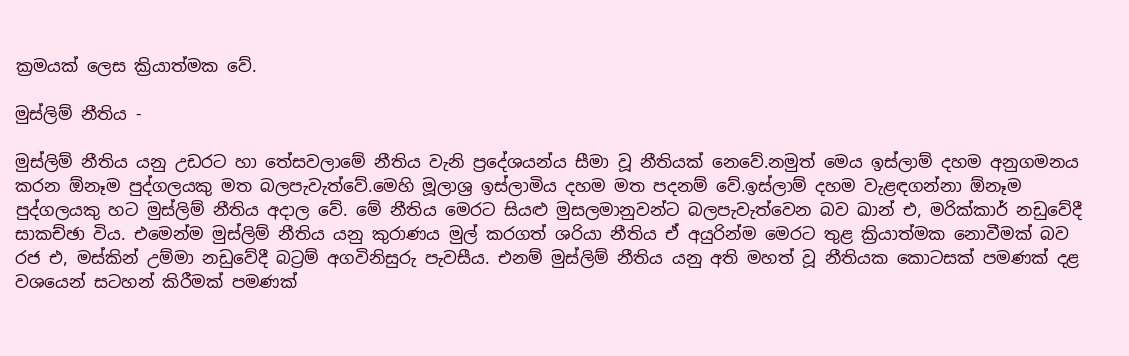ක්‍රමයක් ලෙස ක්‍රියාත්මක වේ.

මුස්ලිම් නීතිය -

මුස්ලිම් නීතිය යනු උඩරට හා තේසවලාමේ නීතිය වැනි ප්‍රදේශයන්ය සීමා වූ නීතියක් නෙවේ.නමුත් මෙය ඉස්ලාම් දහම අනුගමනය කරන ඕනෑම පුද්ගලයකු මත බලපැවැත්වේ.මෙහි මූලාශ්‍ර ඉස්ලාමිය දහම මත පදනම් වේ.ඉස්ලාම් දහම වැළඳගන්නා ඕනෑම පුද්ගලයකු හට මුස්ලිම් නීතිය අදාල වේ. මේ නීතිය මෙරට සියළු මුසලමානුවන්ට බලපැවැත්වෙන බව ඛාන් එ, මරික්කාර් නඩුවේදී සාකච්ඡා විය. එමෙන්ම මුස්ලිම් නීතිය යනු කුරාණය මුල් කරගත් ශරියා නීතිය ඒ අයුරින්ම මෙරට තුළ ක්‍රියාත්මක නොවීමක් බව රජ එ, මස්කින් උම්මා නඩුවේදී බට්‍රම් අගවිනිසුරු පැවසීය. එනම් මුස්ලිම් නීතිය යනු අති මහත් වූ නීතියක කොටසක් පමණක් දළ වශයෙන් සටහන් කිරීමක් පමණක්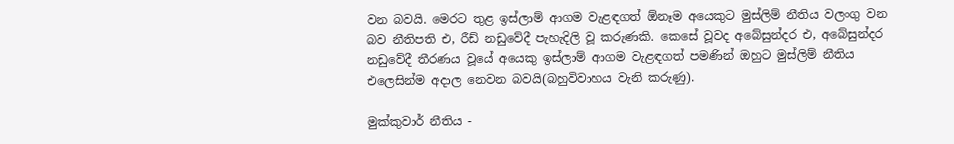වන බවයි. මෙරට තුළ ඉස්ලාම් ආගම වැළඳගත් ඕනෑම අයෙකුට මුස්ලිම් නීතිය වලංගු වන බව නීතිපති එ, රීඩ් නඩුවේදී පැහැදිලි වූ කරුණකි. කෙසේ වූවද අබේසුන්දර එ, අබේසුන්දර නඩුවේදී තීරණය වූයේ අයෙකු ඉස්ලාම් ආගම වැළඳගත් පමණින් ඔහුට මුස්ලිම් නීතිය එලෙසින්ම අදාල නෙවන බවයි(බහුවිවාහය වැනි කරුණු).

මුක්කුවාර් නීතිය -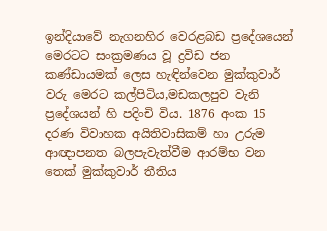ඉන්දියාවේ නැගනහිර වෙරළබඩ ප්‍රදේශයෙන් මෙරටට සංක්‍රමණය වූ ද්‍රවිඩ ජන කණ්ඩායමක් ලෙස හැඳින්වෙන මුක්කුවාර් වරු මෙරට කල්පිටිය,මඩකලපුව වැනි ප්‍රදේශයන් හි පදිංචි විය. 1876 අංක 15 දරණ විවාහක අයිතිවාසිකම් හා උරුම ආඥාපනත බලපැවැත්වීම ආරම්භ වන තෙක් මුක්කුවාර් තීතිය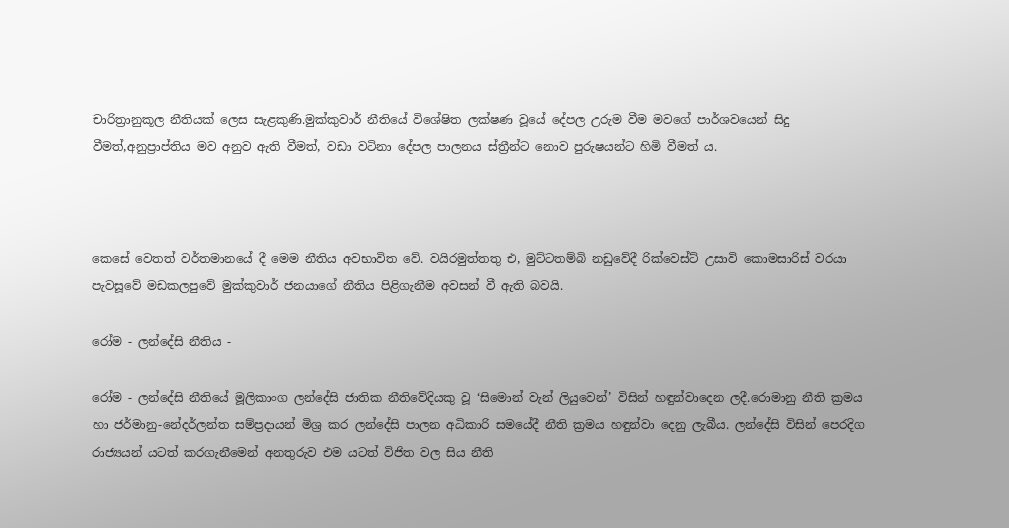චාරිත්‍රානුකූල නීතියක් ලෙස සැළකුණි.මුක්කුවාර් නීතියේ විශේෂිත ලක්ෂණ වූයේ දේපල උරුම වීම මවගේ පාර්ශවයෙන් සිදු වීමත්,අනුප්‍රාප්තිය මව අනුව ඇති වීමත්, වඩා වටිනා දේපල පාලනය ස්ත්‍රීන්ට නොව පුරුෂයන්ට හිමි වීමත් ය.



කෙසේ වෙතත් වර්තමානයේ දී මෙම නීතිය අවභාවිත වේ. වයිරමුත්තතු එ, මුට්ටතම්බි නඩුවේදී රික්වෙස්ට් උසාවි කොමසාරිස් වරයා පැවසූවේ මඩකලපුවේ මුක්කුවාර් ජනයාගේ නීතිය පිළිගැනීම අවසන් වී ඇති බවයි.

රෝම - ලන්දේසි නීතිය -

රෝම - ලන්දේසි නීතියේ මූලිකාංග ලන්දේසි ජාතික නීතිවේදියකු වූ ‘සිමොන් වැන් ලියුවෙන්’ විසින් හඳුන්වාදෙන ලදී.රොමානු නීති ක්‍රමය හා ජර්මානු-නේදර්ලන්ත සම්ප්‍රදායන් මිශ්‍ර කර ලන්දේසි පාලන අධිකාරි සමයේදී නීති ක්‍රමය හඳුන්වා දෙනු ලැබීය. ලන්දේසි විසින් පෙරදිග රාජ්‍යයන් යටත් කරගැනීමෙන් අනතුරුව එම යටත් විජිත වල සිය නීති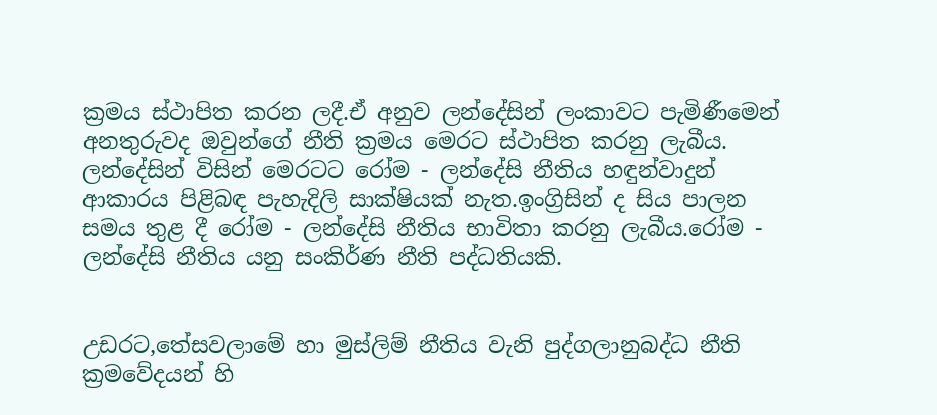ක්‍රමය ස්ථාපිත කරන ලදී.ඒ අනුව ලන්දේසින් ලංකාවට පැමිණීමෙන් අනතුරුවද ඔවුන්ගේ නීති ක්‍රමය මෙරට ස්ථාපිත කරනු ලැබීය. ලන්දේසින් විසින් මෙරටට රෝම - ලන්දේසි නීතිය හඳුන්වාදුන් ආකාරය පිළිබඳ පැහැදිලි සාක්ෂියක් නැත.ඉංග්‍රිසින් ද සිය පාලන සමය තුළ දී රෝම - ලන්දේසි නීතිය භාවිතා කරනු ලැබීය.රෝම - ලන්දේසි නීතිය යනු සංකිර්ණ නීති පද්ධතියකි.


උඩරට,තේසවලාමේ හා මුස්ලිම් නීතිය වැනි පුද්ගලානුබද්ධ නීති ක්‍රමවේදයන් හි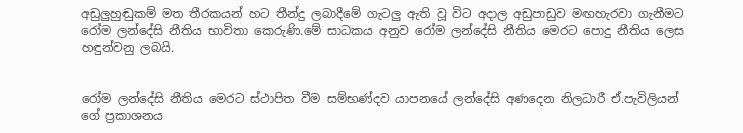අඩුලුහුඬුකම් මත තීරකයන් හට තීන්දු ලබාදීමේ ගැටලු ඇති වූ විට අදාල අඩුපාඩුව මඟහැරවා ගැනීමට රෝම ලන්දේසි නීතිය භාවිතා කෙරුණි.මේ සාධකය අනුව රෝම ලන්දේසි නීතිය මෙරට පොදු නීතිය ලෙස හඳුන්වනු ලබයි.


රෝම ලන්දේසි නීතිය මෙරට ස්ථාපිත වීම සම්භණ්දව යාපනයේ ලන්දේසි අණදෙන නිලධාරී ඒ.පැවිලියන් ගේ ප්‍රකාශනය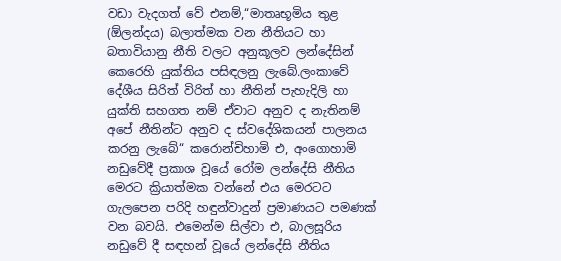වඩා වැදගත් වේ එනම්,“මාතෘභූමිය තුළ (ඕලන්දය) බලාත්මක වන නීතියට හා බතාවියානු නීති වලට අනුකූලව ලන්දේසින් කෙරෙහි යුක්තිය පසිඳලනු ලැබේ.ලංකාවේ දේශීය සිරිත් විරිත් හා නීතින් පැහැදිලි හා යුක්ති සහගත නම් ඒවාට අනුව ද නැතිනම් අපේ නීතින්ට අනුව ද ස්වදේශිකයන් පාලනය කරනු ලැබේ“ කරොන්චිහාමි එ, අංගොහාමි නඩුවේදී ප්‍රකාශ වූයේ රෝම ලන්දේසි නීතිය මෙරට ක්‍රියාත්මක වන්නේ එය මෙරටට ගැලපෙන පරිදි හඳුන්වාදුන් ප්‍රමාණයට පමණක් වන බවයි. එමෙන්ම සිල්වා එ, බාලසූරිය නඩුවේ දී සඳහන් වූයේ ලන්දේසි නීතිය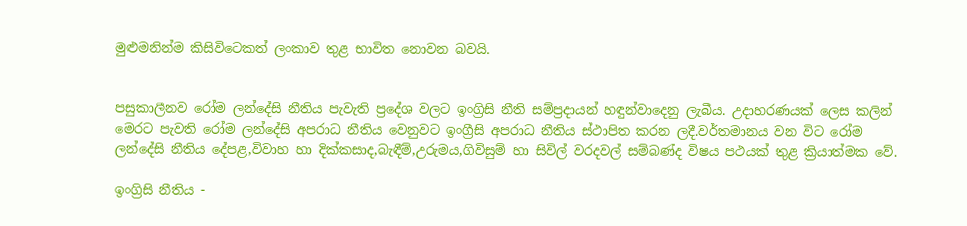මුළුමනින්ම කිසිවිටෙකත් ලංකාව තුළ භාවිත නොවන බවයි.


පසුකාලීනව රෝම ලන්දේසි නීතිය පැවැති ප්‍රදේශ වලට ඉංග්‍රිසි නීති සම්ප්‍රදායන් හඳුන්වාදෙනු ලැබීය. උදාහරණයක් ලෙස කලින් මෙරට පැවති රෝම ලන්දේසි අපරාධ නීතිය වෙනුවට ඉංග්‍රීසි අපරාධ නීතිය ස්ථාපිත කරන ලදී.වර්තමානය වන විට රෝම ලන්දේසි නීතිය දේපළ,විවාහ හා දික්කසාද,බැඳීම්,උරුමය,ගිවිසුම් හා සිවිල් වරදවල් සම්බණ්ද විෂය පථයක් තුළ ක්‍රියාත්මක වේ.

ඉංග්‍රිසි නීතිය -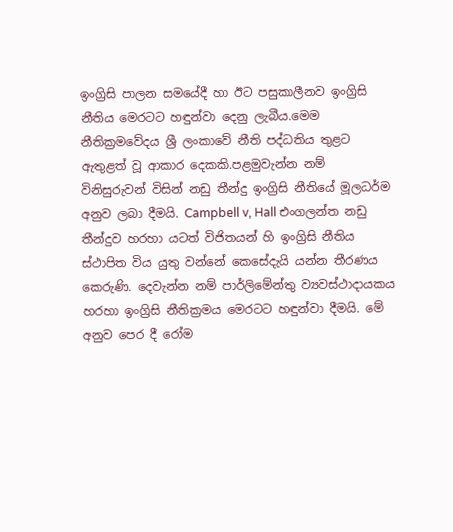ඉංග්‍රිසි පාලන සමයේදී හා ඊට පසුකාලීනව ඉංග්‍රිසි නීතිය මෙරටට හඳුන්වා දෙනු ලැබීය.මෙම නීතික්‍රමවේදය ශ්‍රී ලංකාවේ නීති පද්ධතිය තුළට ඇතුළත් වූ ආකාර දෙකකි.පළමුවැන්න නම් විනිසුරුවන් විසින් නඩු තීන්දු ඉංග්‍රිසි නීතියේ මූලධර්ම අනුව ලබා දීමයි. Campbell v, Hall එංගලන්ත නඩු තීන්දුව හරහා යටත් විජිතයන් හි ඉංග්‍රිසි නීතිය ස්ථාපිත විය යුතු වන්නේ කෙසේදැයි යන්න තීරණය කෙරුණි. දෙවැන්න නම් පාර්ලිමේන්තු ව්‍යවස්ථාදායකය හරහා ඉංග්‍රිසි නීතික්‍රමය මෙරටට හඳුන්වා දීමයි. මේ අනුව පෙර දී රෝම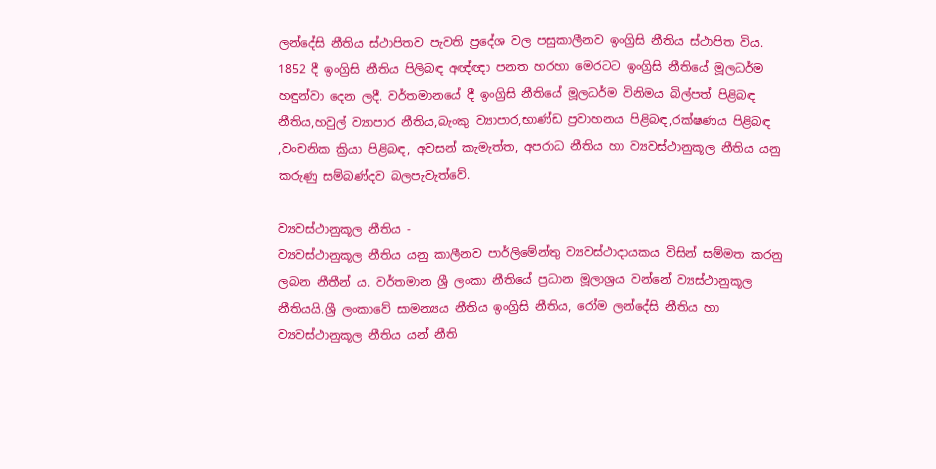ලන්දේසි නීතිය ස්ථාපිතව පැවති ප්‍රදේශ වල පසුකාලීනව ඉංග්‍රිසි නීතිය ස්ථාපිත විය. 1852 දී ඉංග්‍රිසි නීතිය පිලිබඳ අඥ්ඥා පනත හරහා මෙරටට ඉංග්‍රිසි නීතියේ මූලධර්ම හඳුන්වා දෙන ලදී. වර්තමානයේ දී ඉංග්‍රිසි නීතියේ මූලධර්ම විනිමය බිල්පත් පිළිබඳ නීතිය,හවුල් ව්‍යාපාර නීතිය,බැංකු ව්‍යාපාර,භාණ්ඩ ප්‍රවාහනය පිළිබඳ,රක්ෂණය පිළිබඳ ,වංචනික ක්‍රියා පිළිබඳ, අවසන් කැමැත්ත, අපරාධ නීතිය හා ව්‍යවස්ථානුකූල නීතිය යනු කරුණු සම්බණ්දව බලපැවැත්වේ.

ව්‍යවස්ථානුකූල නීතිය -
ව්‍යවස්ථානුකූල නීතිය යනු කාලීනව පාර්ලිමේන්තු ව්‍යවස්ථාදායකය විසින් සම්මත කරනු ලබන නීතීන් ය. වර්තමාන ශ්‍රී ලංකා නීතියේ ප්‍රධාන මූලාශ්‍රය වන්නේ ව්‍යස්ථානුකූල නීතියයි.ශ්‍රී ලංකාවේ සාමන්‍යය නීතිය ඉංග්‍රිසි නීතිය, රෝම ලන්දේසි නීතිය හා ව්‍යවස්ථානුකූල නීතිය යන් නීති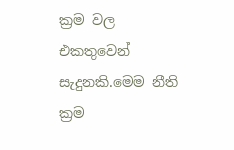ක්‍රම වල එකතුවෙන් සැදුනකි.මෙම නීති ක්‍රම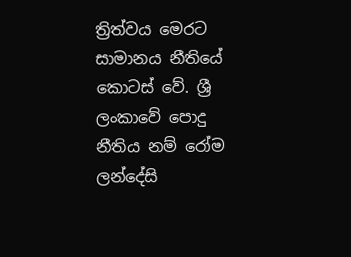ත්‍රිත්වය මෙරට සාමානය නීතියේ කොටස් වේ. ශ්‍රී ලංකාවේ පොදු නීතිය නම් රෝම ලන්දේසි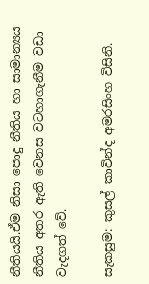නීතියයි.ඒම නිසා පොදු නීතිය හා සාමාන්‍යය නීතිය අතර ඇති වෙනස වටහාගැනීම වඩා වැදගත් වේ.

සැකසුම: කුසල් කාවින්ද අමරසිංහ විසිනි.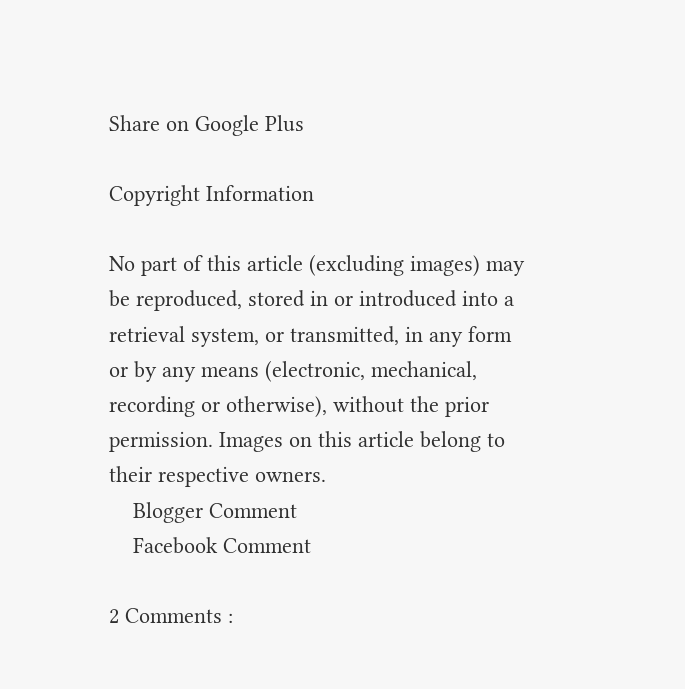Share on Google Plus

Copyright Information

No part of this article (excluding images) may be reproduced, stored in or introduced into a retrieval system, or transmitted, in any form or by any means (electronic, mechanical, recording or otherwise), without the prior permission. Images on this article belong to their respective owners.
    Blogger Comment
    Facebook Comment

2 Comments :